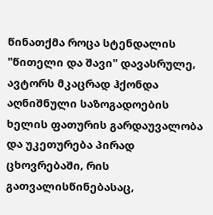წინათქმა როცა სტენდალის "წითელი და შავი" დავასრულე, ავტორს მკაცრად ჰქონდა აღნიშნული საზოგადოების ხელის ფათურის გარდაუვალობა და უკეთურება პირად ცხოვრებაში, რის გათვალისწინებასაც,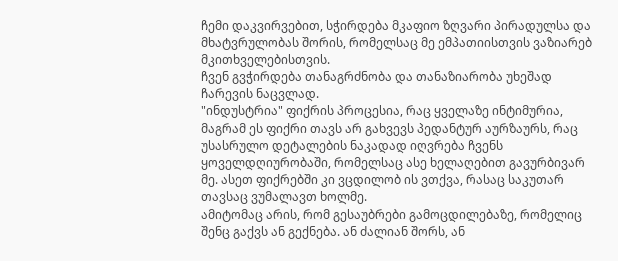ჩემი დაკვირვებით, სჭირდება მკაფიო ზღვარი პირადულსა და მხატვრულობას შორის, რომელსაც მე ემპათიისთვის ვაზიარებ მკითხველებისთვის.
ჩვენ გვჭირდება თანაგრძნობა და თანაზიარობა უხეშად ჩარევის ნაცვლად.
"ინდუსტრია" ფიქრის პროცესია, რაც ყველაზე ინტიმურია, მაგრამ ეს ფიქრი თავს არ გახვევს პედანტურ აურზაურს, რაც უსასრულო დეტალების ნაკადად იღვრება ჩვენს ყოველდღიურობაში, რომელსაც ასე ხელაღებით გავურბივარ მე. ასეთ ფიქრებში კი ვცდილობ ის ვთქვა, რასაც საკუთარ თავსაც ვუმალავთ ხოლმე.
ამიტომაც არის, რომ გესაუბრები გამოცდილებაზე, რომელიც შენც გაქვს ან გექნება. ან ძალიან შორს, ან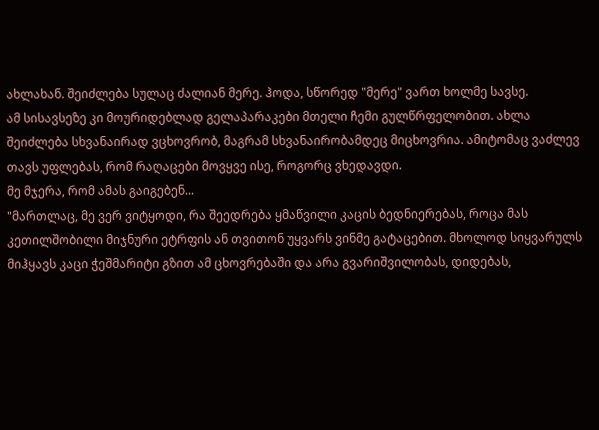ახლახან. შეიძლება სულაც ძალიან მერე. ჰოდა, სწორედ "მერე" ვართ ხოლმე სავსე.
ამ სისავსეზე კი მოურიდებლად გელაპარაკები მთელი ჩემი გულწრფელობით. ახლა შეიძლება სხვანაირად ვცხოვრობ, მაგრამ სხვანაირობამდეც მიცხოვრია. ამიტომაც ვაძლევ თავს უფლებას, რომ რაღაცები მოვყვე ისე, როგორც ვხედავდი.
მე მჯერა, რომ ამას გაიგებენ...
"მართლაც, მე ვერ ვიტყოდი, რა შეედრება ყმაწვილი კაცის ბედნიერებას, როცა მას კეთილშობილი მიჯნური ეტრფის ან თვითონ უყვარს ვინმე გატაცებით. მხოლოდ სიყვარულს მიჰყავს კაცი ჭეშმარიტი გზით ამ ცხოვრებაში და არა გვარიშვილობას, დიდებას,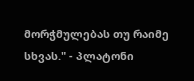მორჭმულებას თუ რაიმე სხვას." - პლატონი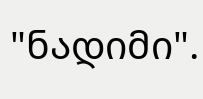"ნადიმი".